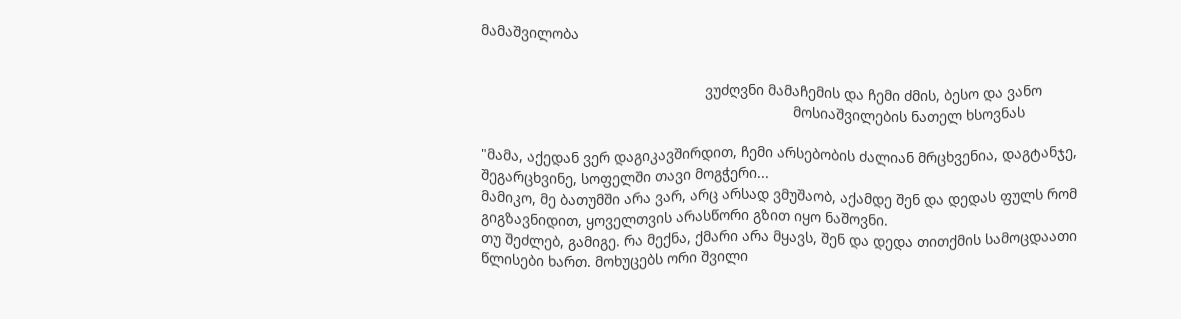მამაშვილობა


                                                        ვუძღვნი მამაჩემის და ჩემი ძმის, ბესო და ვანო
                                                                              მოსიაშვილების ნათელ ხსოვნას

"მამა, აქედან ვერ დაგიკავშირდით, ჩემი არსებობის ძალიან მრცხვენია, დაგტანჯე, შეგარცხვინე, სოფელში თავი მოგჭერი...
მამიკო, მე ბათუმში არა ვარ, არც არსად ვმუშაობ, აქამდე შენ და დედას ფულს რომ გიგზავნიდით, ყოველთვის არასწორი გზით იყო ნაშოვნი.
თუ შეძლებ, გამიგე. რა მექნა, ქმარი არა მყავს, შენ და დედა თითქმის სამოცდაათი წლისები ხართ. მოხუცებს ორი შვილი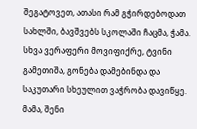შეგატოვეთ, ათასი რამ გჭირდებოდათ სახლში, ბავშვებს სკოლაში ჩაცმა, ჭამა. სხვა ვერაფერი მოვიფიქრე, ტვინი გამეთიშა, გონება დამებინდა და საკუთარი სხეულით ვაჭრობა დავიწყე.
მამა, შენი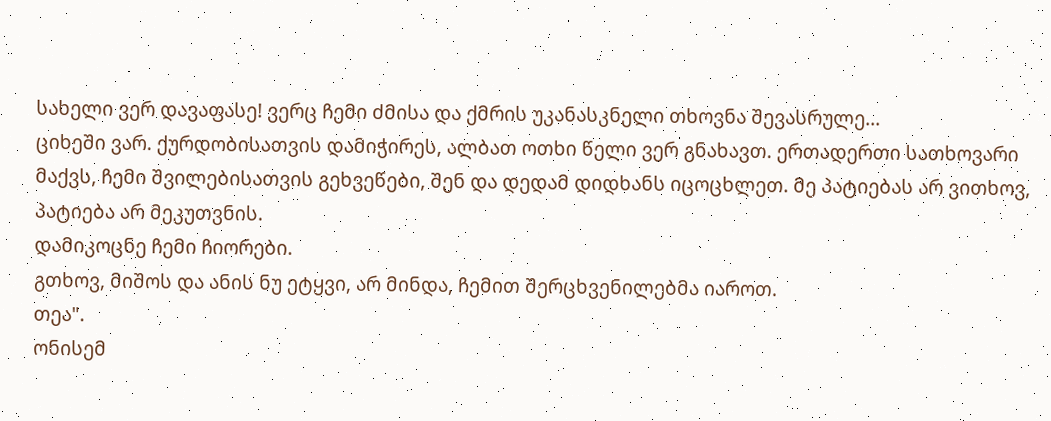სახელი ვერ დავაფასე! ვერც ჩემი ძმისა და ქმრის უკანასკნელი თხოვნა შევასრულე...
ციხეში ვარ. ქურდობისათვის დამიჭირეს, ალბათ ოთხი წელი ვერ გნახავთ. ერთადერთი სათხოვარი მაქვს, ჩემი შვილებისათვის გეხვეწები, შენ და დედამ დიდხანს იცოცხლეთ. მე პატიებას არ ვითხოვ, პატიება არ მეკუთვნის.
დამიკოცნე ჩემი ჩიორები.
გთხოვ, მიშოს და ანის ნუ ეტყვი, არ მინდა, ჩემით შერცხვენილებმა იაროთ.
თეა".
ონისემ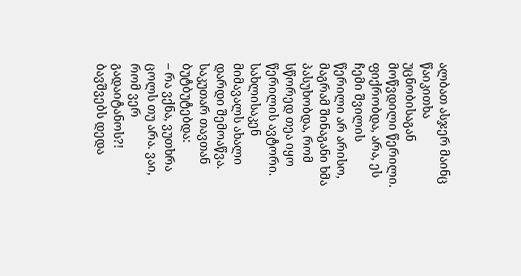ალბათ ასჯერ მაინც წაიკითხა უცნობისაგან მოწვდილი წერილი. ფიქრობდა, არა, ეს ჩემი შვილის წერილი არ არისო, მაგრამ შინაგანი ხმა პასუხობდა, რომ სწორედ თეა იყო წერილის ავტორი.
სახლისაკენ მიმავალს ახალი დარდი შემოაწვა. საკუთარ თავთან ბუტბუტებდა:
– რა ვქნა, ვუთხრა ცოლს თუ არა. ვაი, რომ ვერ გადაიტანოს?! ბავშვებს დედა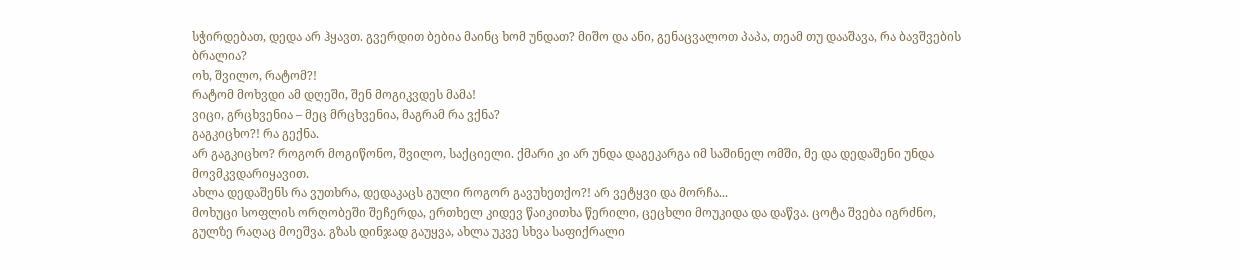სჭირდებათ, დედა არ ჰყავთ. გვერდით ბებია მაინც ხომ უნდათ? მიშო და ანი, გენაცვალოთ პაპა, თეამ თუ დააშავა, რა ბავშვების ბრალია?
ოხ, შვილო, რატომ?!
რატომ მოხვდი ამ დღეში, შენ მოგიკვდეს მამა!
ვიცი, გრცხვენია – მეც მრცხვენია, მაგრამ რა ვქნა?
გაგკიცხო?! რა გექნა.
არ გაგკიცხო? როგორ მოგიწონო, შვილო, საქციელი. ქმარი კი არ უნდა დაგეკარგა იმ საშინელ ომში, მე და დედაშენი უნდა მოვმკვდარიყავით.
ახლა დედაშენს რა ვუთხრა, დედაკაცს გული როგორ გავუხეთქო?! არ ვეტყვი და მორჩა...
მოხუცი სოფლის ორღობეში შეჩერდა, ერთხელ კიდევ წაიკითხა წერილი, ცეცხლი მოუკიდა და დაწვა. ცოტა შვება იგრძნო, გულზე რაღაც მოეშვა. გზას დინჯად გაუყვა, ახლა უკვე სხვა საფიქრალი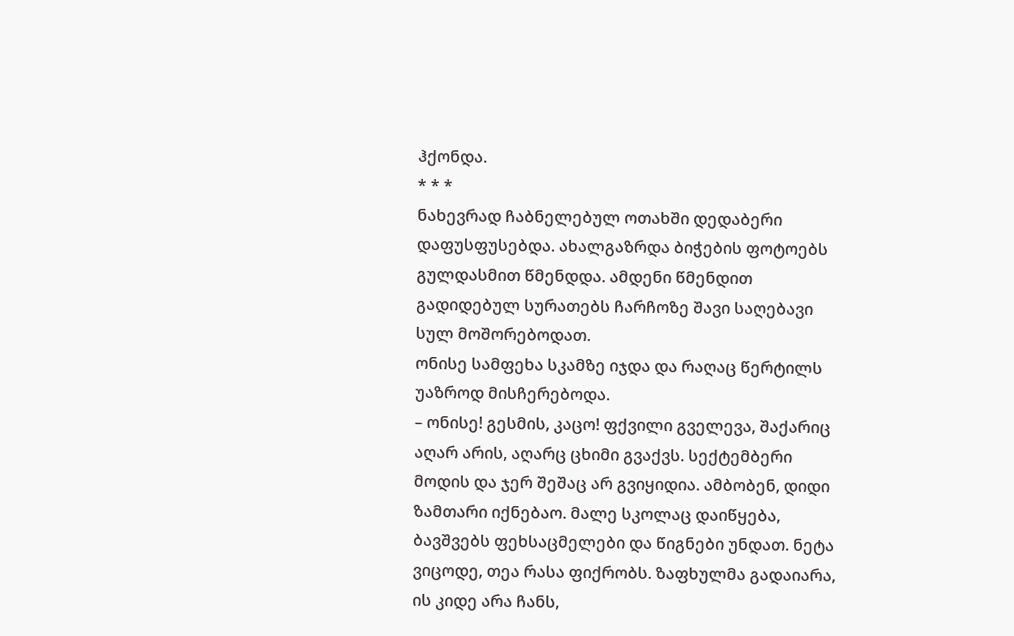ჰქონდა.
* * *
ნახევრად ჩაბნელებულ ოთახში დედაბერი დაფუსფუსებდა. ახალგაზრდა ბიჭების ფოტოებს გულდასმით წმენდდა. ამდენი წმენდით გადიდებულ სურათებს ჩარჩოზე შავი საღებავი სულ მოშორებოდათ.
ონისე სამფეხა სკამზე იჯდა და რაღაც წერტილს უაზროდ მისჩერებოდა.
– ონისე! გესმის, კაცო! ფქვილი გველევა, შაქარიც აღარ არის, აღარც ცხიმი გვაქვს. სექტემბერი მოდის და ჯერ შეშაც არ გვიყიდია. ამბობენ, დიდი ზამთარი იქნებაო. მალე სკოლაც დაიწყება, ბავშვებს ფეხსაცმელები და წიგნები უნდათ. ნეტა ვიცოდე, თეა რასა ფიქრობს. ზაფხულმა გადაიარა, ის კიდე არა ჩანს,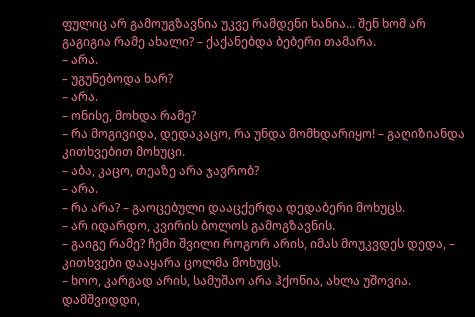ფულიც არ გამოუგზავნია უკვე რამდენი ხანია... შენ ხომ არ გაგიგია რამე ახალი? – ქაქანებდა ბებერი თამარა.
– არა.
– უგუნებოდა ხარ?
– არა.
– ონისე, მოხდა რამე?
– რა მოგივიდა, დედაკაცო, რა უნდა მომხდარიყო! – გაღიზიანდა კითხვებით მოხუცი.
– აბა, კაცო, თეაზე არა ჯავრობ?
– არა.
– რა არა? – გაოცებული დააცქერდა დედაბერი მოხუცს.
– არ იდარდო, კვირის ბოლოს გამოგზავნის.
– გაიგე რამე? ჩემი შვილი როგორ არის, იმას მოუკვდეს დედა, – კითხვები დააყარა ცოლმა მოხუცს.
– ხოო, კარგად არის, სამუშაო არა ჰქონია, ახლა უშოვია. დამშვიდდი,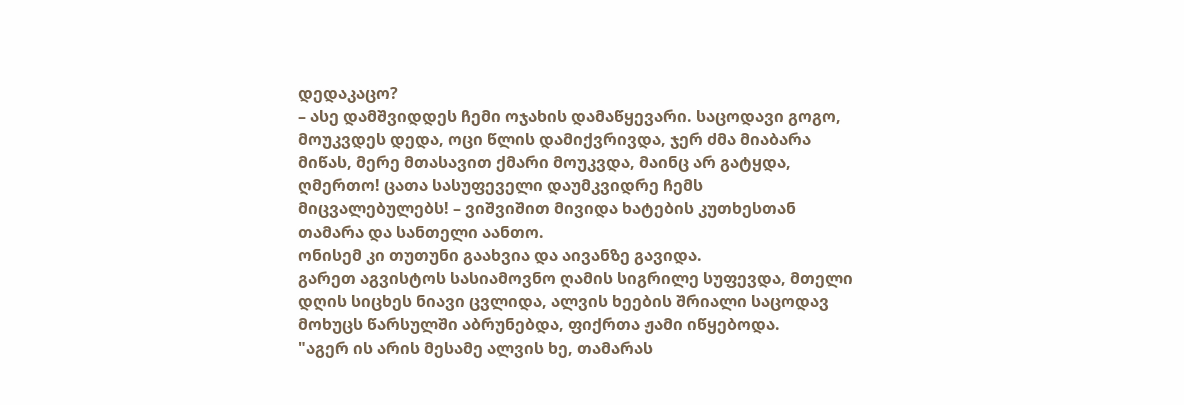დედაკაცო?
– ასე დამშვიდდეს ჩემი ოჯახის დამაწყევარი. საცოდავი გოგო, მოუკვდეს დედა, ოცი წლის დამიქვრივდა, ჯერ ძმა მიაბარა მიწას, მერე მთასავით ქმარი მოუკვდა, მაინც არ გატყდა, ღმერთო! ცათა სასუფეველი დაუმკვიდრე ჩემს მიცვალებულებს! – ვიშვიშით მივიდა ხატების კუთხესთან თამარა და სანთელი აანთო.
ონისემ კი თუთუნი გაახვია და აივანზე გავიდა.
გარეთ აგვისტოს სასიამოვნო ღამის სიგრილე სუფევდა, მთელი დღის სიცხეს ნიავი ცვლიდა, ალვის ხეების შრიალი საცოდავ მოხუცს წარსულში აბრუნებდა, ფიქრთა ჟამი იწყებოდა.
"აგერ ის არის მესამე ალვის ხე, თამარას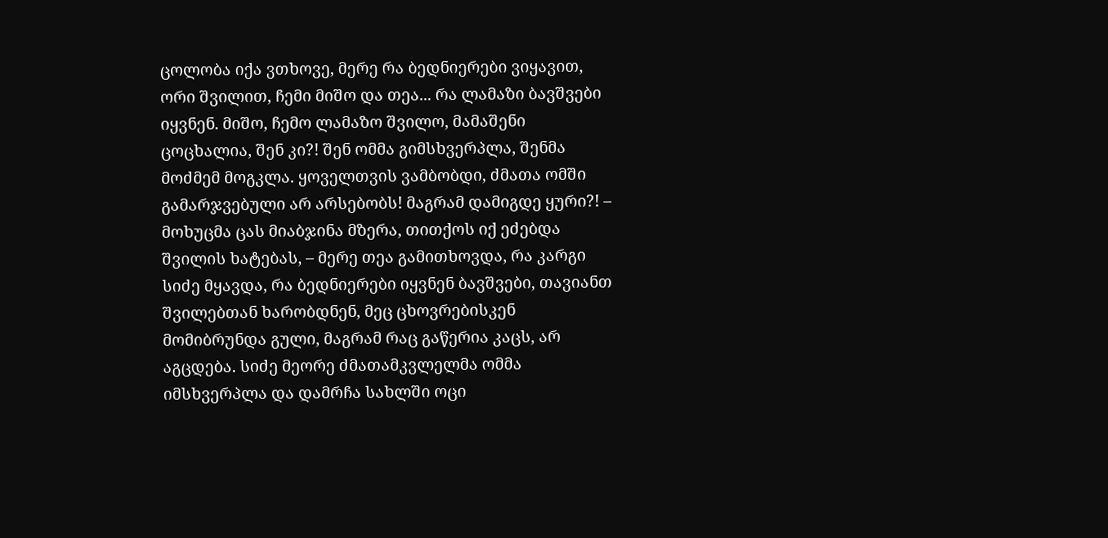ცოლობა იქა ვთხოვე, მერე რა ბედნიერები ვიყავით, ორი შვილით, ჩემი მიშო და თეა... რა ლამაზი ბავშვები იყვნენ. მიშო, ჩემო ლამაზო შვილო, მამაშენი ცოცხალია, შენ კი?! შენ ომმა გიმსხვერპლა, შენმა მოძმემ მოგკლა. ყოველთვის ვამბობდი, ძმათა ომში გამარჯვებული არ არსებობს! მაგრამ დამიგდე ყური?! – მოხუცმა ცას მიაბჯინა მზერა, თითქოს იქ ეძებდა შვილის ხატებას, – მერე თეა გამითხოვდა, რა კარგი სიძე მყავდა, რა ბედნიერები იყვნენ ბავშვები, თავიანთ შვილებთან ხარობდნენ, მეც ცხოვრებისკენ მომიბრუნდა გული, მაგრამ რაც გაწერია კაცს, არ აგცდება. სიძე მეორე ძმათამკვლელმა ომმა იმსხვერპლა და დამრჩა სახლში ოცი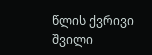წლის ქვრივი შვილი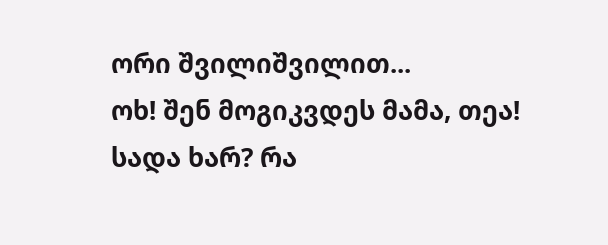ორი შვილიშვილით...
ოხ! შენ მოგიკვდეს მამა, თეა!
სადა ხარ? რა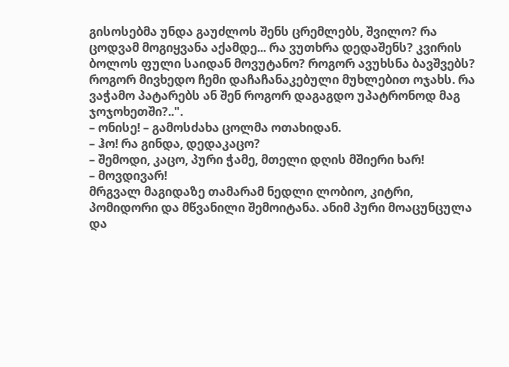გისოსებმა უნდა გაუძლოს შენს ცრემლებს, შვილო? რა ცოდვამ მოგიყვანა აქამდე... რა ვუთხრა დედაშენს? კვირის ბოლოს ფული საიდან მოვუტანო? როგორ ავუხსნა ბავშვებს? როგორ მივხედო ჩემი დაჩაჩანაკებული მუხლებით ოჯახს. რა ვაჭამო პატარებს ან შენ როგორ დაგაგდო უპატრონოდ მაგ ჯოჯოხეთში?..".
– ონისე! – გამოსძახა ცოლმა ოთახიდან.
– ჰო! რა გინდა, დედაკაცო?
– შემოდი, კაცო, პური ჭამე, მთელი დღის მშიერი ხარ!
– მოვდივარ!
მრგვალ მაგიდაზე თამარამ ნედლი ლობიო, კიტრი, პომიდორი და მწვანილი შემოიტანა. ანიმ პური მოაცუნცულა და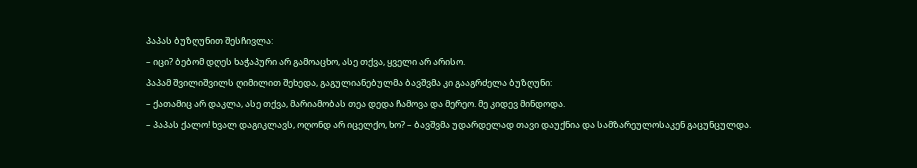პაპას ბუზღუნით შესჩივლა:
– იცი? ბებომ დღეს ხაჭაპური არ გამოაცხო, ასე თქვა, ყველი არ არისო.
პაპამ შვილიშვილს ღიმილით შეხედა, გაგულიანებულმა ბავშვმა კი გააგრძელა ბუზღუნი:
– ქათამიც არ დაკლა, ასე თქვა, მარიამობას თეა დედა ჩამოვა და მერეო. მე კიდევ მინდოდა.
– პაპას ქალო! ხვალ დაგიკლავს, ოღონდ არ იცელქო, ხო? – ბავშვმა უდარდელად თავი დაუქნია და სამზარეულოსაკენ გაცუნცულდა.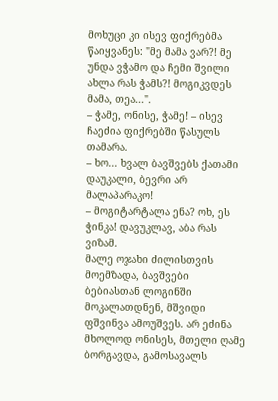მოხუცი კი ისევ ფიქრებმა წაიყვანეს: "მე მამა ვარ?! მე უნდა ვჭამო და ჩემი შვილი ახლა რას ჭამს?! მოგიკვდეს მამა, თეა...".
– ჭამე, ონისე, ჭამე! – ისევ ჩაეძია ფიქრებში წასულს თამარა.
– ხო... ხვალ ბავშვებს ქათამი დაუკალი, ბევრი არ მალაპარაკო!
– მოგიტარტალა ენა? ოხ, ეს ჭინკა! დავუკლავ, აბა რას ვიზამ.
მალე ოჯახი ძილისთვის მოემზადა, ბავშვები ბებიასთან ლოგინში მოკალათდნენ, მშვიდი ფშვინვა ამოუშვეს. არ ეძინა მხოლოდ ონისეს, მთელი ღამე ბორგავდა, გამოსავალს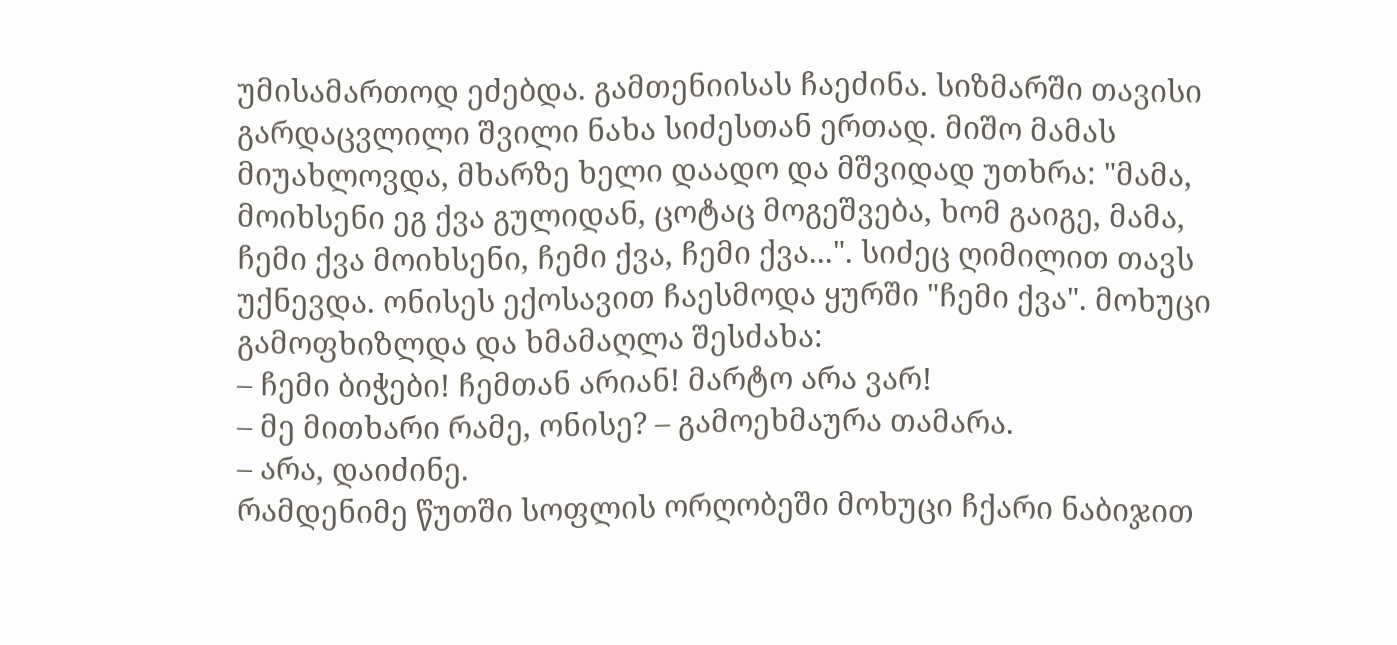უმისამართოდ ეძებდა. გამთენიისას ჩაეძინა. სიზმარში თავისი გარდაცვლილი შვილი ნახა სიძესთან ერთად. მიშო მამას მიუახლოვდა, მხარზე ხელი დაადო და მშვიდად უთხრა: "მამა, მოიხსენი ეგ ქვა გულიდან, ცოტაც მოგეშვება, ხომ გაიგე, მამა, ჩემი ქვა მოიხსენი, ჩემი ქვა, ჩემი ქვა...". სიძეც ღიმილით თავს უქნევდა. ონისეს ექოსავით ჩაესმოდა ყურში "ჩემი ქვა". მოხუცი გამოფხიზლდა და ხმამაღლა შესძახა:
– ჩემი ბიჭები! ჩემთან არიან! მარტო არა ვარ!
– მე მითხარი რამე, ონისე? – გამოეხმაურა თამარა.
– არა, დაიძინე.
რამდენიმე წუთში სოფლის ორღობეში მოხუცი ჩქარი ნაბიჯით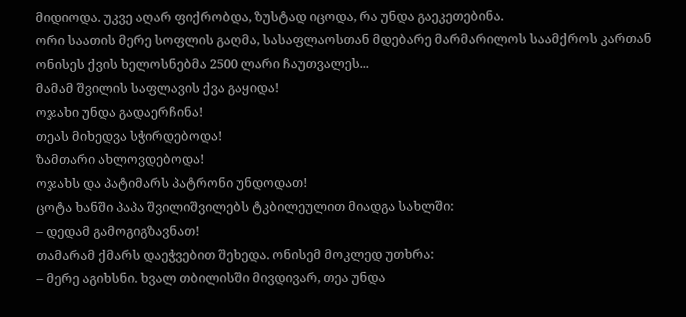მიდიოდა. უკვე აღარ ფიქრობდა, ზუსტად იცოდა, რა უნდა გაეკეთებინა.
ორი საათის მერე სოფლის გაღმა, სასაფლაოსთან მდებარე მარმარილოს საამქროს კართან ონისეს ქვის ხელოსნებმა 2500 ლარი ჩაუთვალეს...
მამამ შვილის საფლავის ქვა გაყიდა!
ოჯახი უნდა გადაერჩინა!
თეას მიხედვა სჭირდებოდა!
ზამთარი ახლოვდებოდა!
ოჯახს და პატიმარს პატრონი უნდოდათ!
ცოტა ხანში პაპა შვილიშვილებს ტკბილეულით მიადგა სახლში:
– დედამ გამოგიგზავნათ!
თამარამ ქმარს დაეჭვებით შეხედა. ონისემ მოკლედ უთხრა:
– მერე აგიხსნი. ხვალ თბილისში მივდივარ, თეა უნდა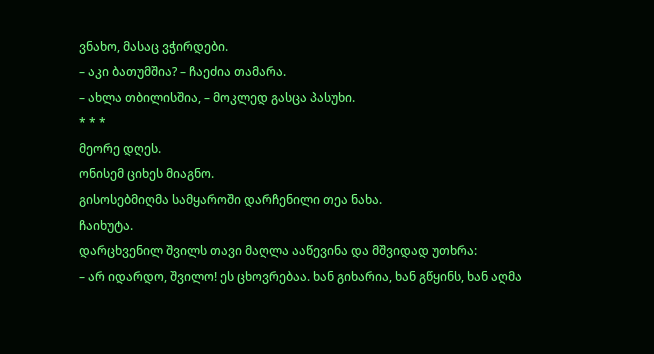ვნახო, მასაც ვჭირდები.
– აკი ბათუმშია? – ჩაეძია თამარა.
– ახლა თბილისშია, – მოკლედ გასცა პასუხი.
* * *
მეორე დღეს.
ონისემ ციხეს მიაგნო.
გისოსებმიღმა სამყაროში დარჩენილი თეა ნახა.
ჩაიხუტა.
დარცხვენილ შვილს თავი მაღლა ააწევინა და მშვიდად უთხრა:
– არ იდარდო, შვილო! ეს ცხოვრებაა. ხან გიხარია, ხან გწყინს, ხან აღმა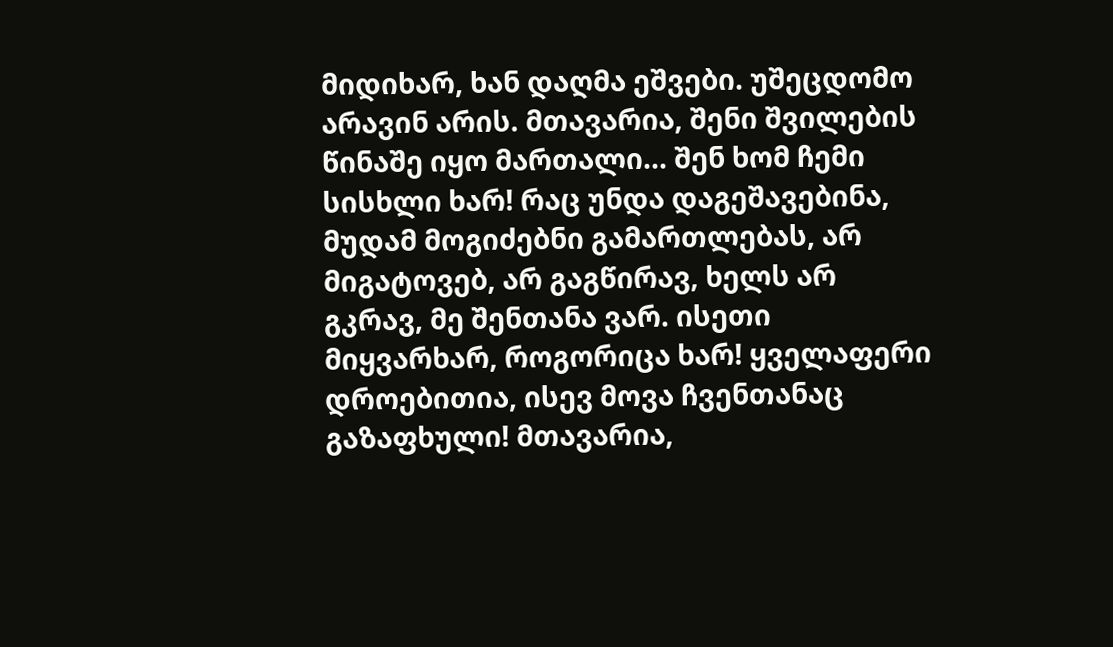მიდიხარ, ხან დაღმა ეშვები. უშეცდომო არავინ არის. მთავარია, შენი შვილების წინაშე იყო მართალი... შენ ხომ ჩემი სისხლი ხარ! რაც უნდა დაგეშავებინა, მუდამ მოგიძებნი გამართლებას, არ მიგატოვებ, არ გაგწირავ, ხელს არ გკრავ, მე შენთანა ვარ. ისეთი მიყვარხარ, როგორიცა ხარ! ყველაფერი დროებითია, ისევ მოვა ჩვენთანაც გაზაფხული! მთავარია,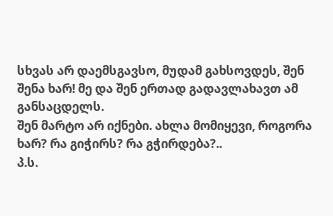სხვას არ დაემსგავსო, მუდამ გახსოვდეს, შენ შენა ხარ! მე და შენ ერთად გადავლახავთ ამ განსაცდელს.
შენ მარტო არ იქნები. ახლა მომიყევი, როგორა ხარ? რა გიჭირს? რა გჭირდება?..
პ.ს.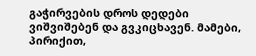გაჭირვების დროს დედები ვიშვიშებენ და გვკიცხავენ. მამები, პირიქით,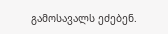გამოსავალს ეძებენ.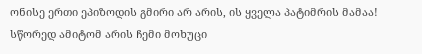ონისე ერთი ეპიზოდის გმირი არ არის, ის ყველა პატიმრის მამაა!
სწორედ ამიტომ არის ჩემი მოხუცი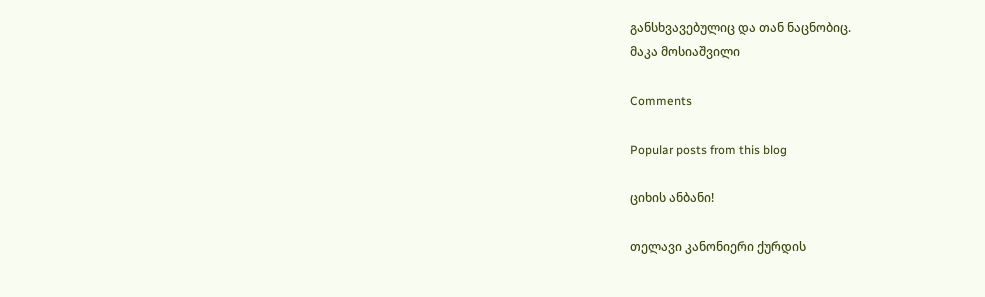განსხვავებულიც და თან ნაცნობიც.
მაკა მოსიაშვილი

Comments

Popular posts from this blog

ციხის ანბანი!

თელავი კანონიერი ქურდის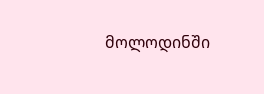მოლოდინში